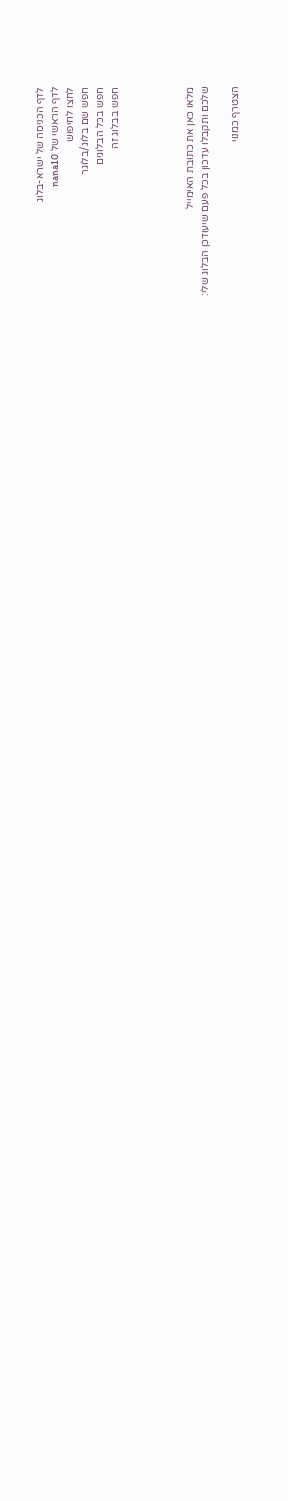לדף הכניסה של ישרא-בלוג
לדף הראשי של nana10
לחצו לחיפוש
חפש שם בלוג/בלוגר
חפש בכל הבלוגים
חפש בבלוג זה




מלאו כאן את כתובת האימייל
שלכם ותקבלו עדכון בכל פעם שיעודכן הבלוג שלי:

הצטרף כמנוי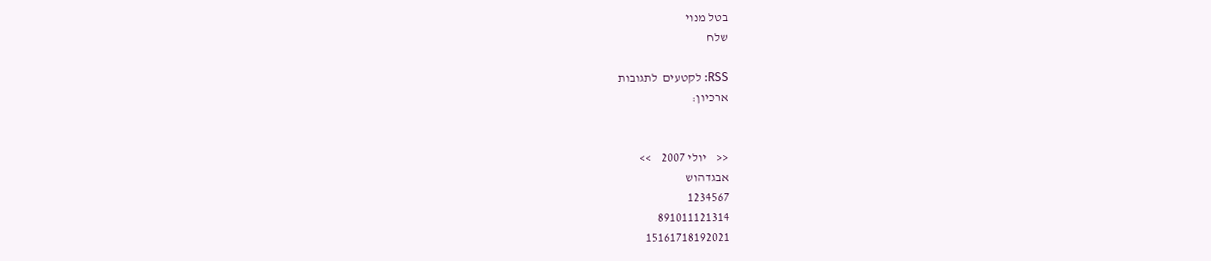בטל מנוי
שלח

RSS: לקטעים  לתגובות
ארכיון:


<<    יולי 2007    >>
אבגדהוש
1234567
891011121314
15161718192021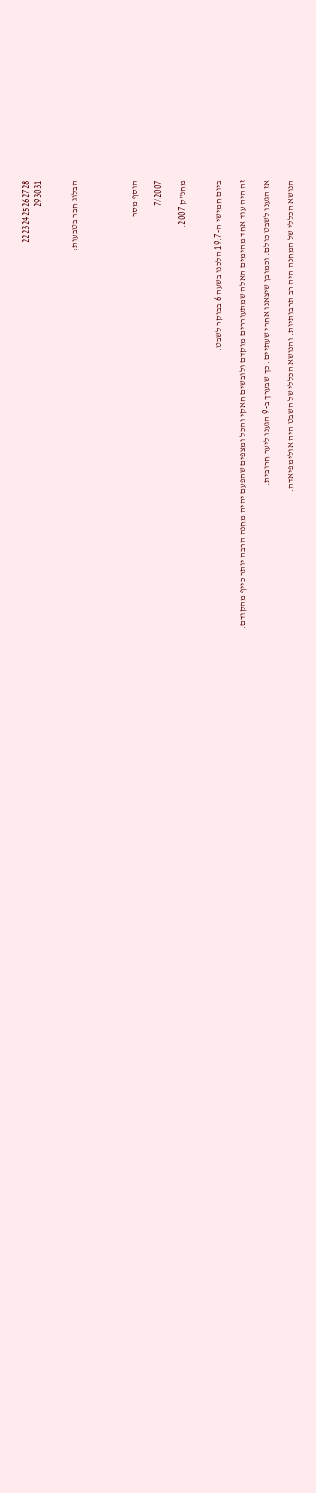22232425262728
293031


הבלוג חבר בטבעות:




הוסף מסר

7/2007

מחנ"ק 2007.


ביום חמישי ה-19.7 הלכנו בשעה 6 בבוקר לשבט.

זה היה עוד אחד מהימים האלה שמתעוררים מוקדם ולובשים חאקי והכל ומצפים שהפעם יהיה מחנה הרבה יותר כייף מהקודם.

אז הגענו לשבט כולם. וכמובן שיצאנו אחרי שעתיים. כך שבערך ב-9 הגענו ליער חרובית.

הנושא הכללי של המחנה היה רב תרבותיות. והנושא הכללי של השבט היה אולימפיאדה.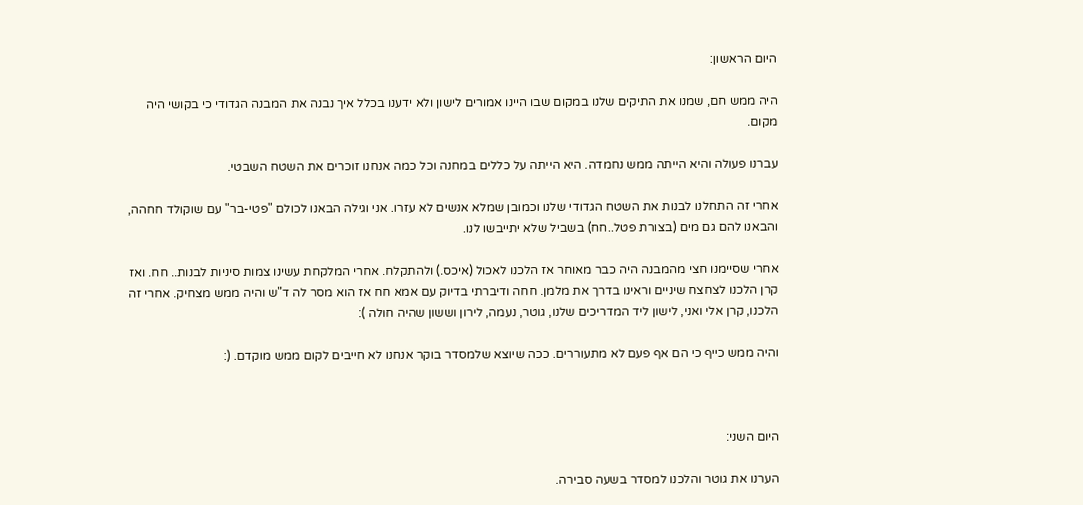היום הראשון:

היה ממש חם, שמנו את התיקים שלנו במקום שבו היינו אמורים לישון ולא ידענו בכלל איך נבנה את המבנה הגדודי כי בקושי היה מקום.

עברנו פעולה והיא הייתה ממש נחמדה. היא הייתה על כללים במחנה וכל כמה אנחנו זוכרים את השטח השבטי.

אחרי זה התחלנו לבנות את השטח הגדודי שלנו וכמובן שמלא אנשים לא עזרו. אני וגילה הבאנו לכולם "פטי-בר" עם שוקולד חחהה, והבאנו להם גם מים (בצורת פטל..חח) בשביל שלא יתייבשו לנו.

אחרי שסיימנו חצי מהמבנה היה כבר מאוחר אז הלכנו לאכול (איכס.) ולהתקלח. אחרי המלקחת עשינו צמות סיניות לבנות.. חח. ואז קרן הלכנו לצחצח שיניים וראינו בדרך את מלמן. חחה ודיברתי בדיוק עם אמא חח אז הוא מסר לה ד"ש והיה ממש מצחיק. אחרי זה הלכנו, קרן אלי ואני, לישון ליד המדריכים שלנו, גוטר, נעמה, לירון וששון שהיה חולה ):

והיה ממש כייף כי הם אף פעם לא מתעוררים. ככה שיוצא שלמסדר בוקר אנחנו לא חייבים לקום ממש מוקדם. (:



היום השני:

הערנו את גוטר והלכנו למסדר בשעה סבירה.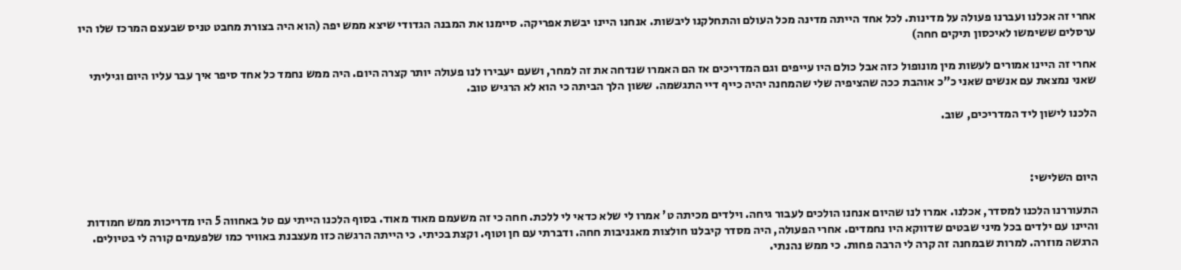אחרי זה אכלנו ועברנו פעולה על מדינות. לכל אחד הייתה מדינה מכל העולם והתחלקנו ליבשות. אנחנו היינו יבשת אפריקה. סיימנו את המבנה הגדודי שיצא ממש יפה (הוא היה בצורת מחבט טניס שבעצם המרכז שלו היו ערסלים ששימשו לאיכסון תיקים חחה)

אחרי זה היינו אמורים לעשות מין מונופול כזה אבל כולם היו עייפים וגם המדריכים אז הם האמרו שנדחה את זה למחר, ושעם יעבירו לנו פעולה יותר קצרה היום. היה ממש נחמד כל אחד סיפר איך עבר עליו היום וגיליתי שאני נמצאת עם אנשים שאני כ"כ אוהבת ככה שהציפיה שלי שהמחנה יהיה כייף דיי התגשמה. ששון הלך הביתה כי הוא לא הרגיש טוב.

הלכנו לישון ליד המדריכים, שוב.



היום השלישי:

התעוררנו הלכנו למסדר, אכלנו. אמרו לנו שהיום אנחנו הולכים לעבור גיחה. וילדים מכיתה ט' אמרו לי שלא כדאי לי ללכת. חחה כי זה משעמם מאוד מאוד. בסוף הלכנו הייתי עם טל באחווה 5 היו מדריכות ממש חמודות והיינו עם ילדים בכל מיני שבטים שדווקא היו נחמדים. אחרי הפעולה, היה מסדר קיבלנו חולצות מאגניבות חחה. ודברתי עם חן וטוף. וקצת בכיתי. כי הייתה הרגשה כזו מעצבנת באוויר כמו שלפעמים קורה לי בטיולים. הרגשה מוזרה. למרות שבמחנה זה קרה לי הרבה פחות. כי ממש נהנתי.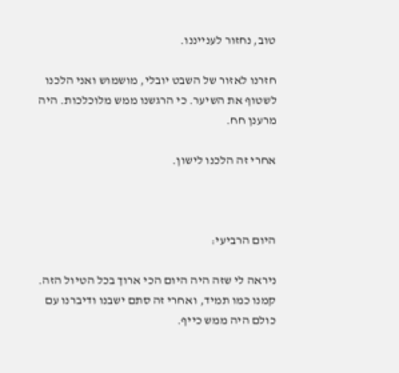טוב, נחזור לענייננו.

חזרנו לאזור של השבט יובלי, מושמוש ואני הלכנו לשטוף את השיער. כי הרגשנו ממש מלוכלכות. היה מרענן חח.

אחרי זה הלכנו לישון.



היום הרביעי:

ניראה לי שזה היה היום הכי ארוך בכל הטיול הזה. קמנו כמו תמיד, ואחרי זה סתם ישבנו ודיברנו עם כולם היה ממש כייף.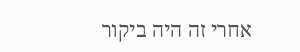אחרי זה היה ביקור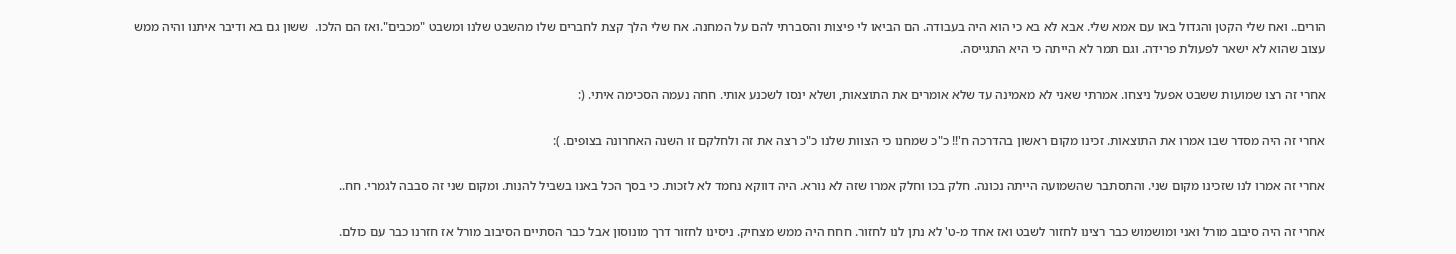הורים.. ואח שלי הקטן והגדול באו עם אמא שלי. אבא לא בא כי הוא היה בעבודה. הם הביאו לי פיצות והסברתי להם על המחנה. אח שלי הלך קצת לחברים שלו מהשבט שלנו ומשבט "מכבים".ואז הם הלכו.  ששון גם בא ודיבר איתנו והיה ממש עצוב שהוא לא ישאר לפעולת פרידה. וגם תמר לא הייתה כי היא התגייסה.

אחרי זה רצו שמועות ששבט אפעל ניצחו. אמרתי שאני לא מאמינה עד שלא אומרים את התוצאות, ושלא ינסו לשכנע אותי. חחה נעמה הסכימה איתי. (:

אחרי זה היה מסדר שבו אמרו את התוצאות. זכינו מקום ראשון בהדרכה ח'!! כ"כ שמחנו כי הצוות שלנו כ"כ רצה את זה ולחלקם זו השנה האחרונה בצופים. ):

אחרי זה אמרו לנו שזכינו מקום שני. והתסתבר שהשמועה הייתה נכונה. חלק בכו וחלק אמרו שזה לא נורא. היה דווקא נחמד לא לזכות. כי בסך הכל באנו בשביל להנות. ומקום שני זה סבבה לגמרי. חח..

אחרי זה היה סיבוב מורל ואני ומושמוש כבר רצינו לחזור לשבט ואז אחד מ-ט' לא נתן לנו לחזור. חחח היה ממש מצחיק. ניסינו לחזור דרך מונוסון אבל כבר הסתיים הסיבוב מורל אז חזרנו כבר עם כולם.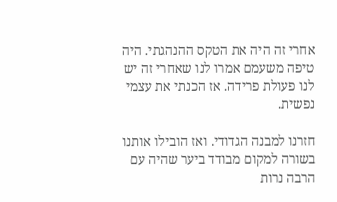אחרי זה היה את הטקס ההנהגתי. היה טיפה משעמם אמרו לנו שאחרי זה יש לנו פעולת פרידה. אז הכנתי את עצמי נפשית.

חזרנו למבנה הגדודי. ואז הובילו אותנו בשורה למקום מבודד ביער שהיה עם הרבה נרות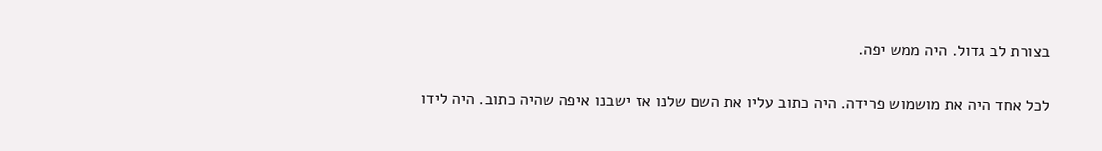בצורת לב גדול. היה ממש יפה.

לכל אחד היה את מושמוש פרידה. היה כתוב עליו את השם שלנו אז ישבנו איפה שהיה כתוב. היה לידו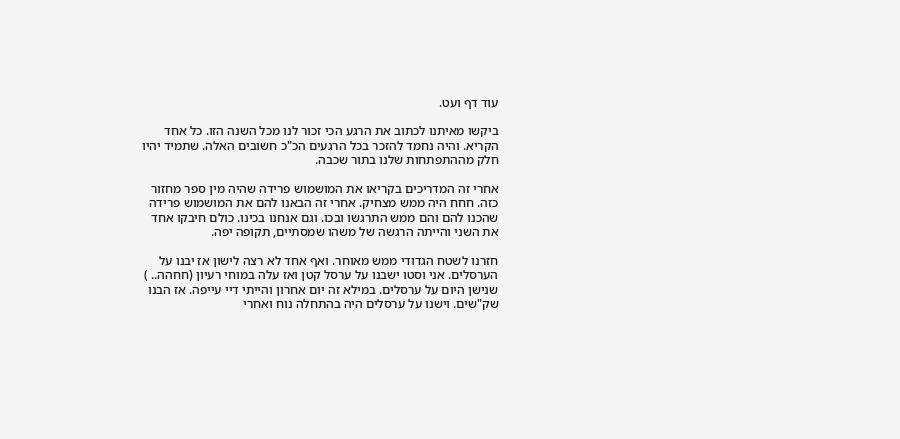עוד דף ועט.

ביקשו מאיתנו לכתוב את הרגע הכי זכור לנו מכל השנה הזו. כל אחד הקריא. והיה נחמד להזכר בכל הרגעים הכ"כ חשובים האלה. שתמיד יהיו חלק מההתפתחות שלנו בתור שכבה.

אחרי זה המדריכים בקריאו את המושמוש פרידה שהיה מין ספר מחזור כזה. חחח היה ממש מצחיק. אחרי זה הבאנו להם את המושמוש פרידה שהכנו להם והם ממש התרגשו ובכו. וגם אנחנו בכינו. כולם חיבקו אחד את השני והייתה הרגשה של משהו שמסתיים, תקופה יפה.

חזרנו לשטח הגדודי ממש מאוחר. ואף אחד לא רצה לישון אז יבנו על הערסלים. אני וסטו ישבנו על ערסל קטן ואז עלה במוחי רעיון (חחהה.. ) שנישן היום על ערסלים. במילא זה יום אחרון והייתי דיי עייפה. אז הבנו שק"שים. וישנו על ערסלים היה בהתחלה נוח ואחרי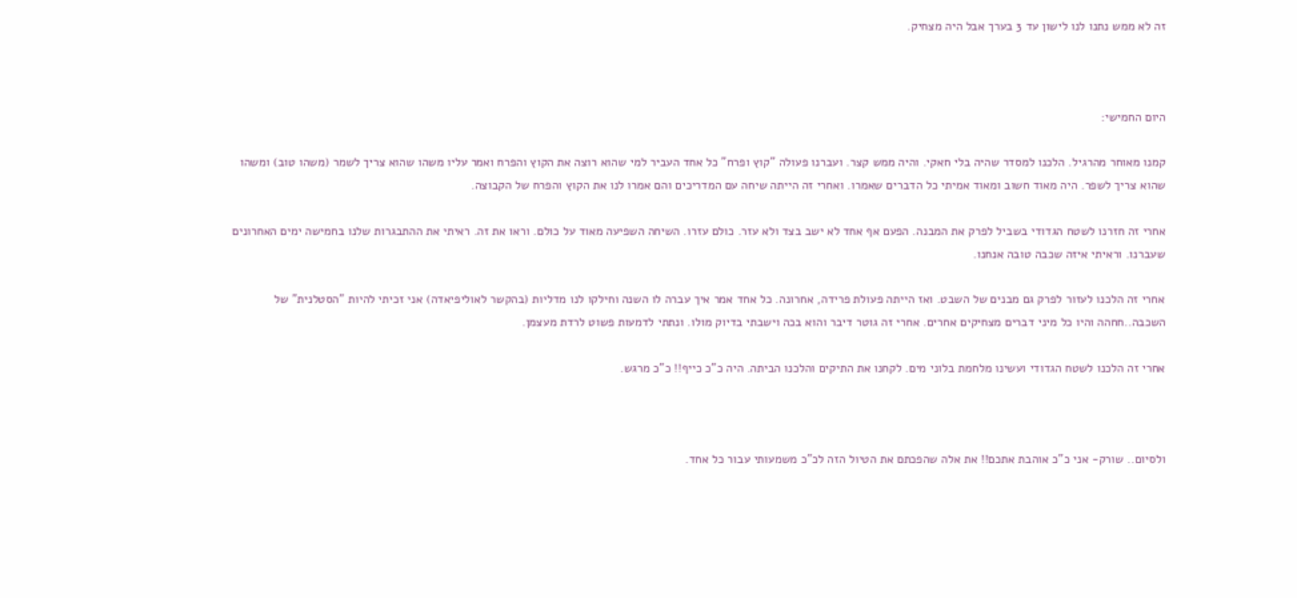זה לא ממש נתנו לנו לישון עד 3 בערך אבל היה מצחיק.



היום החמישי:

קמנו מאוחר מהרגיל. הלכנו למסדר שהיה בלי חאקי. והיה ממש קצר. ועברנו פעולה "קוץ ופרח" כל אחד העביר למי שהוא רוצה את הקוץ והפרח ואמר עליו משהו שהוא צריך לשמר (משהו טוב) ומשהו שהוא צריך לשפר. היה מאוד חשוב ומאוד אמיתי כל הדברים שאמרו. ואחרי זה הייתה שיחה עם המדריכים והם אמרו לנו את הקוץ והפרח של הקבוצה.

אחרי זה חזרנו לשטח הגדודי בשביל לפרק את המבנה. הפעם אף אחד לא ישב בצד ולא עזר. כולם עזרו. השיחה השפיעה מאוד על כולם. וראו את זה. ראיתי את ההתבגרות שלנו בחמישה ימים האחרונים שעברנו. וראיתי איזה שכבה טובה אנחנו.

אחרי זה הלכנו לעזור לפרק גם מבנים של השבט. ואז הייתה פעולת פרידה, אחרונה. כל אחד אמר איך עברה לו השנה וחילקו לנו מדליות (בהקשר לאוליפיאדה) אני זכיתי להיות "הסטלנית" של השכבה..חחהה והיו כל מיני דברים מצחיקים אחרים. אחרי זה גוטר דיבר והוא בכה וישבתי בדיוק מולו. ונתתי לדמעות פשוט לרדת מעצמן.

אחרי זה הלכנו לשטח הגדודי ועשינו מלחמת בלוני מים. לקחנו את התיקים והלכנו הביתה. היה כ"כ כייף!! כ"כ מרגש.



ולסיום.. שורק- אני כ"כ אוהבת אתכם!! את אלה שהפכתם את הטיול הזה לכ"כ משמעותי עבור כל אחד.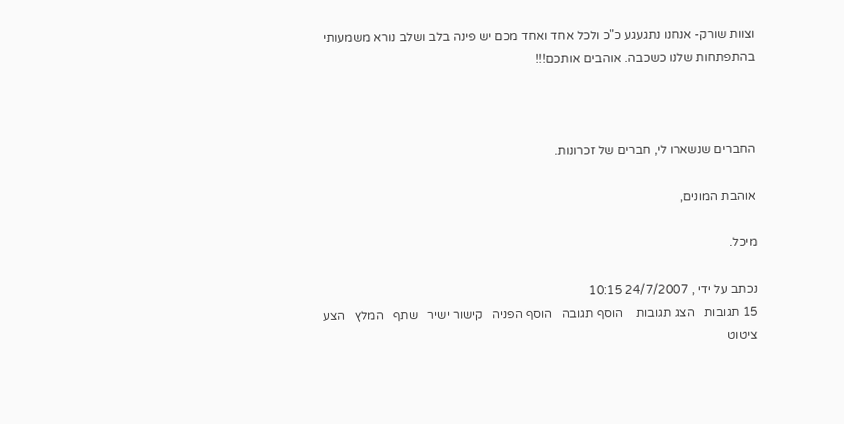וצוות שורק- אנחנו נתגעגע כ"כ ולכל אחד ואחד מכם יש פינה בלב ושלב נורא משמעותי בהתפתחות שלנו כשכבה. אוהבים אותכם!!!



החברים שנשארו לי, חברים של זכרונות.

אוהבת המונים,

מיכל.

נכתב על ידי , 24/7/2007 10:15
15 תגובות   הצג תגובות    הוסף תגובה   הוסף הפניה   קישור ישיר   שתף   המלץ   הצע ציטוט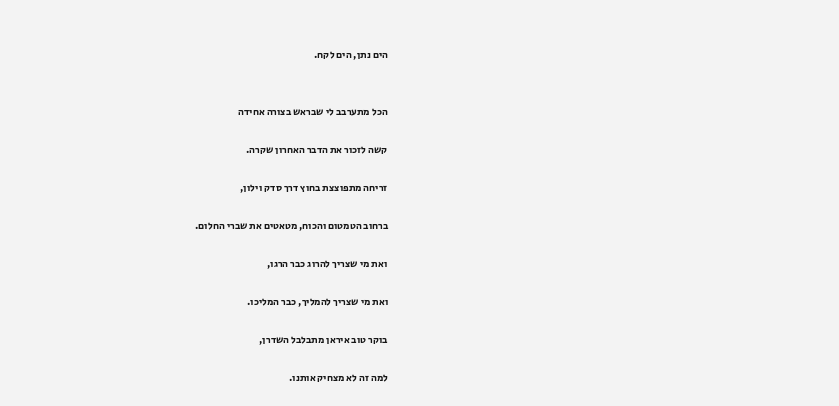הים נתן, הים לקח.


הכל מתערבב לי שבראש בצורה אחידה

קשה לזכור את הדבר האחרון שקרה.

זריחה מתפוצצת בחוץ דרך סדק וילון,

ברחוב הטמטום והכוח, מטאטים את שברי החלום.

ואת מי שצריך להרוג כבר הרגו,

ואת מי שצריך להמליך, כבר המליכו.

בוקר טוב איראן מתבלבל השדרן,

למה זה לא מצחיק אותנו.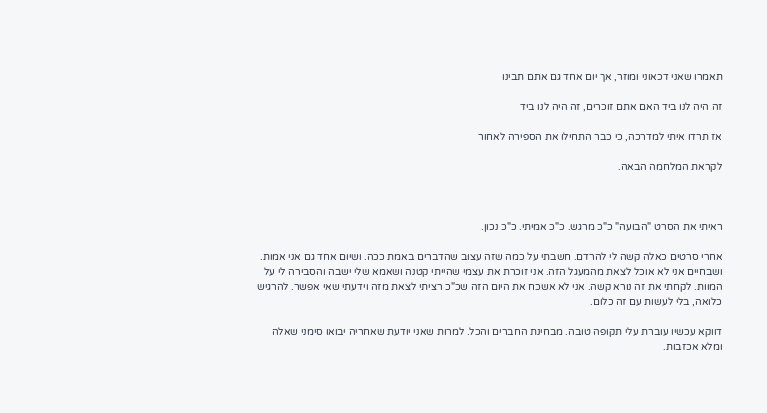תאמרו שאני דכאוני ומוזר, אך יום אחד גם אתם תבינו

זה היה לנו ביד האם אתם זוכרים, זה היה לנו ביד

אז תרדו איתי למדרכה, כי כבר התחילו את הספירה לאחור

לקראת המלחמה הבאה.



ראיתי את הסרט "הבועה" כ"כ מרגש. כ"כ אמיתי. כ"כ נכון.

אחרי סרטים כאלה קשה לי להרדם. חשבתי על כמה שזה עצוב שהדברים באמת ככה. ושיום אחד גם אני אמות. ושבחיים אני לא אוכל לצאת מהמעגל הזה. אני זוכרת את עצמי שהייתי קטנה ושאמא שלי ישבה והסבירה לי על המוות. לקחתי את זה נורא קשה. אני לא אשכח את היום הזה שכ"כ רציתי לצאת מזה וידעתי שאי אפשר. להרגיש כלואה, בלי לעשות עם זה כלום.

דווקא עכשיו עוברת עלי תקופה טובה. מבחינת החברים והכל. למרות שאני יודעת שאחריה יבואו סימני שאלה ומלא אכזבות.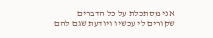אני מסתכלת על כל הדברים שקורים לי עכשיו ויודעת שגם להם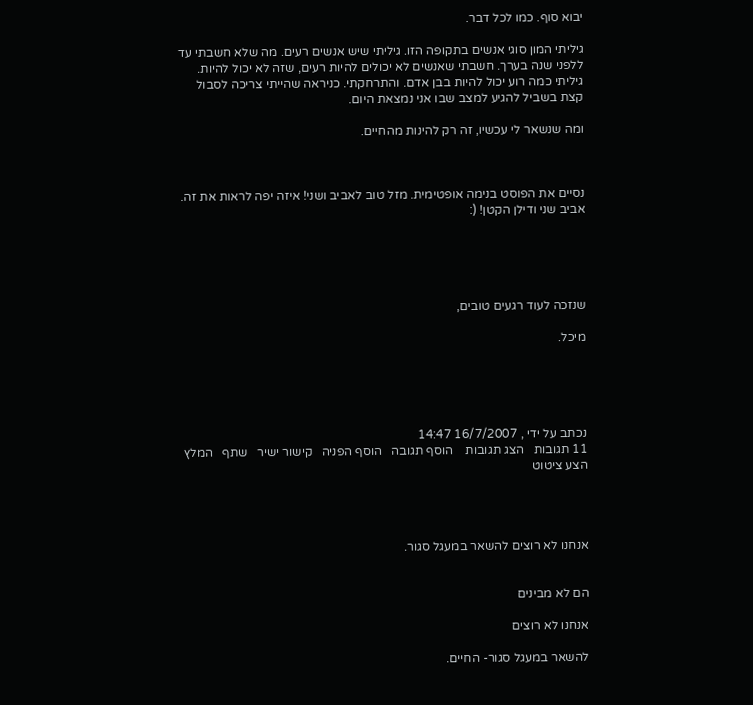יבוא סוף. כמו לכל דבר.

גיליתי המון סוגי אנשים בתקופה הזו. גיליתי שיש אנשים רעים. מה שלא חשבתי עד ללפני שנה בערך. חשבתי שאנשים לא יכולים להיות רעים, שזה לא יכול להיות. גיליתי כמה רוע יכול להיות בבן אדם. והתרחקתי. כניראה שהייתי צריכה לסבול קצת בשביל להגיע למצב שבו אני נמצאת היום.

ומה שנשאר לי עכשיו, זה רק להינות מהחיים.



נסיים את הפוסט בנימה אופטימית. מזל טוב לאביב ושני! איזה יפה לראות את זה. אביב שני ודילן הקטן! (:





שנזכה לעוד רגעים טובים,

מיכל.





נכתב על ידי , 16/7/2007 14:47
11 תגובות   הצג תגובות    הוסף תגובה   הוסף הפניה   קישור ישיר   שתף   המלץ   הצע ציטוט




אנחנו לא רוצים להשאר במעגל סגור.


הם לא מבינים

אנחנו לא רוצים

להשאר במעגל סגור- החיים.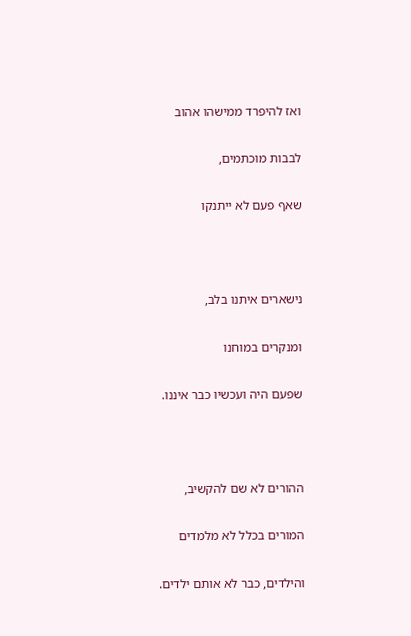ואז להיפרד ממישהו אהוב

לבבות מוכתמים,

שאף פעם לא ייתנקו



נישארים איתנו בלב,

ומנקרים במוחנו

שפעם היה ועכשיו כבר איננו.



ההורים לא שם להקשיב,

המורים בכלל לא מלמדים

והילדים, כבר לא אותם ילדים.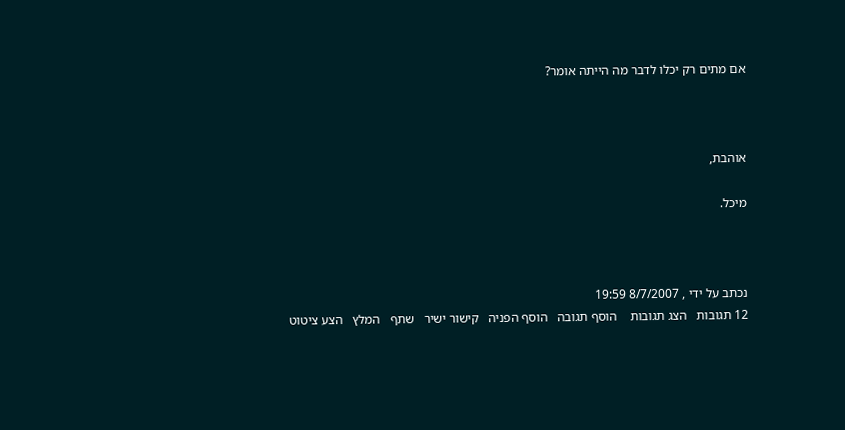אם מתים רק יכלו לדבר מה הייתה אומר?



אוהבת,

מיכל.



נכתב על ידי , 8/7/2007 19:59
12 תגובות   הצג תגובות    הוסף תגובה   הוסף הפניה   קישור ישיר   שתף   המלץ   הצע ציטוט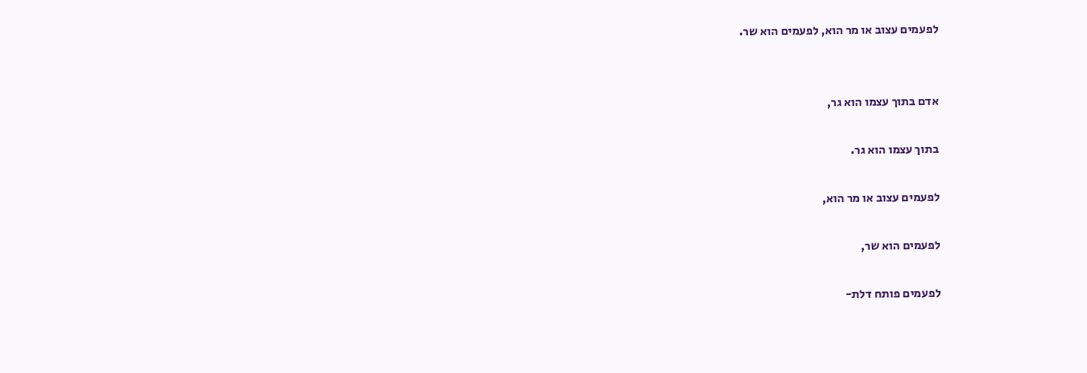לפעמים עצוב או מר הוא, לפעמים הוא שר.


אדם בתוך עצמו הוא גר,

בתוך עצמו הוא גר.

לפעמים עצוב או מר הוא,

לפעמים הוא שר,

לפעמים פותח דלת-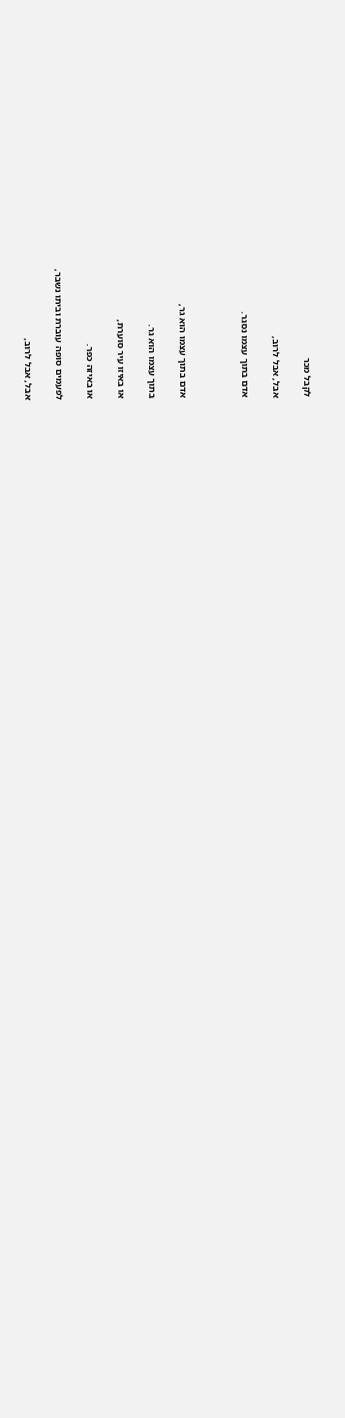לקבל מכר

אבל, אבל לרוב,

אדם בתוך עצמו נסגר.



אדם בתוך עצמו הוא גר,

בתוך עצמו הוא גר.

או באיזו עיר סוערת,

או באיזה כפר.

לפעמים סופה עוברת וביתו נשבר,

אבל, אבל לרוב,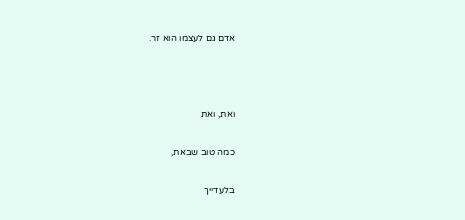אדם גם לעצמו הוא זר.



ואת, ואת

כמה טוב שבאת,

בלעדייך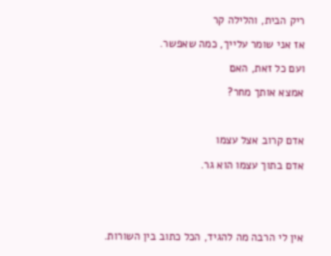ריק הבית, והלילה קר

אז אני שומר עלייך, כמה שאפשר.

ועם כל זאת, האם

אמצא אותך מחר?



אדם קרוב אצל עצמו

אדם בתוך עצמו הוא גר.





אין לי הרבה מה להגיד, הכל כתוב בין השורות.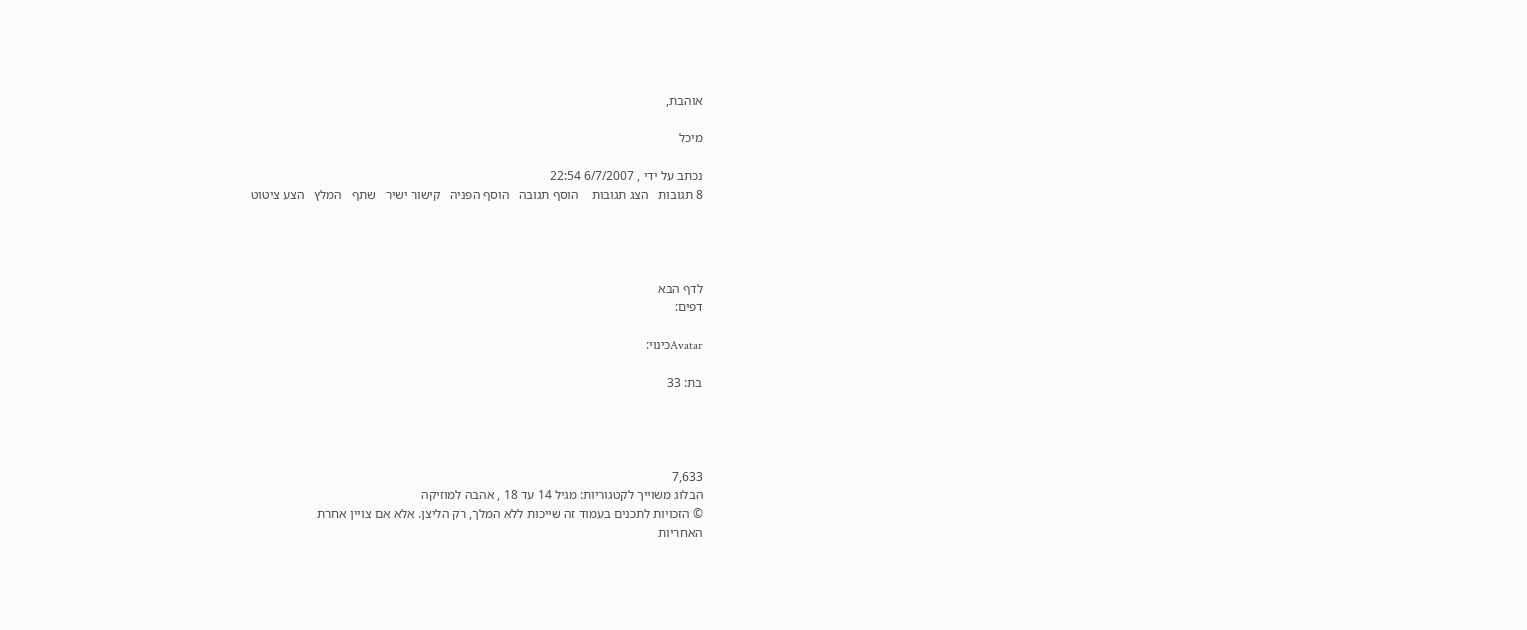אוהבת,

מיכל

נכתב על ידי , 6/7/2007 22:54
8 תגובות   הצג תגובות    הוסף תגובה   הוסף הפניה   קישור ישיר   שתף   המלץ   הצע ציטוט




לדף הבא
דפים:

Avatarכינוי:

בת: 33




7,633
הבלוג משוייך לקטגוריות: מגיל 14 עד 18 , אהבה למוזיקה
© הזכויות לתכנים בעמוד זה שייכות ללא המלך, רק הליצן. אלא אם צויין אחרת
האחריות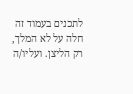לתכנים בעמוד זה חלה על לא המלך, רק הליצן. ועליו/ה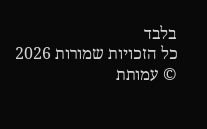בלבד
כל הזכויות שמורות 2026 © עמותת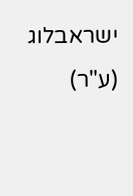ישראבלוג (ע"ר)